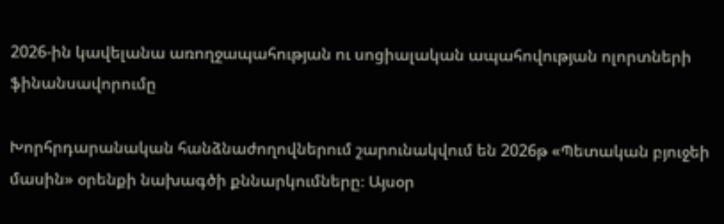2026-ին կավելանա առողջապահության ու սոցիալական ապահովության ոլորտների ֆինանսավորումը

Խորհրդարանական հանձնաժողովներում շարունակվում են 2026թ «Պետական բյուջեի մասին» օրենքի նախագծի քննարկումները։ Այսօր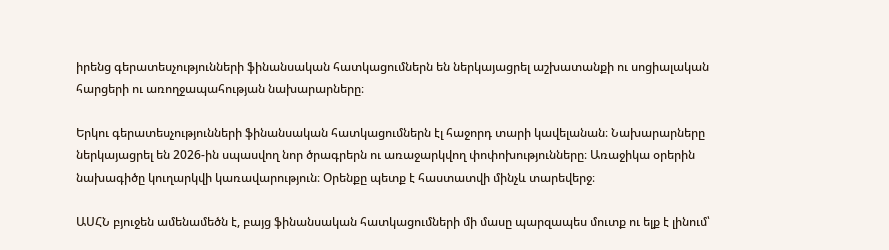իրենց գերատեսչությունների ֆինանսական հատկացումներն են ներկայացրել աշխատանքի ու սոցիալական հարցերի ու առողջապահության նախարարները։

Երկու գերատեսչությունների ֆինանսական հատկացումներն էլ հաջորդ տարի կավելանան։ Նախարարները ներկայացրել են 2026-ին սպասվող նոր ծրագրերն ու առաջարկվող փոփոխությունները։ Առաջիկա օրերին նախագիծը կուղարկվի կառավարություն։ Օրենքը պետք է հաստատվի մինչև տարեվերջ։

ԱՍՀՆ բյուջեն ամենամեծն է, բայց ֆինանսական հատկացումների մի մասը պարզապես մուտք ու ելք է լինում՝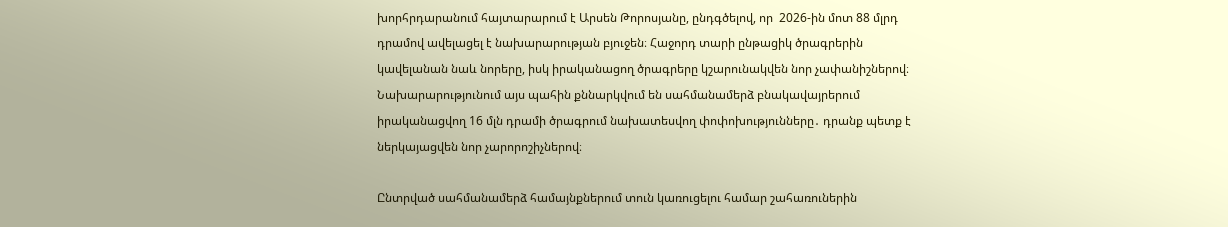խորհրդարանում հայտարարում է Արսեն Թորոսյանը, ընդգծելով, որ  2026-ին մոտ 88 մլրդ դրամով ավելացել է նախարարության բյուջեն։ Հաջորդ տարի ընթացիկ ծրագրերին կավելանան նաև նորերը, իսկ իրականացող ծրագրերը կշարունակվեն նոր չափանիշներով։ Նախարարությունում այս պահին քննարկվում են սահմանամերձ բնակավայրերում իրականացվող 16 մլն դրամի ծրագրում նախատեսվող փոփոխությունները․ դրանք պետք է ներկայացվեն նոր չարորոշիչներով։

Ընտրված սահմանամերձ համայնքներում տուն կառուցելու համար շահառուներին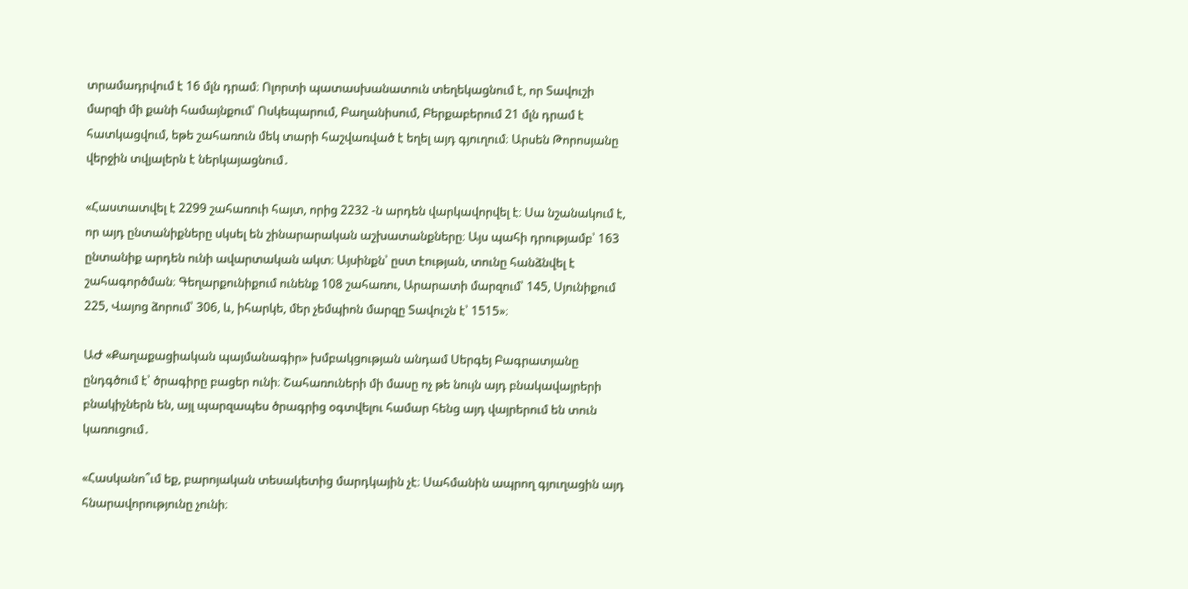տրամադրվում է 16 մլն դրամ։ Ոլորտի պատասխանատուն տեղեկացնում է, որ Տավուշի մարզի մի քանի համայնքում՝ Ոսկեպարում, Բաղանիսում, Բերքաբերում 21 մլն դրամ է հատկացվում, եթե շահառուն մեկ տարի հաշվառված է եղել այդ գյուղում։ Արսեն Թորոսյանը վերջին տվյալերն է ներկայացնում․

«Հաստատվել է 2299 շահառուի հայտ, որից 2232 -ն արդեն վարկավորվել է։ Սա նշանակում է, որ այդ ընտանիքները սկսել են շինարարական աշխատանքները։ Այս պահի դրությամբ՝ 163 ընտանիք արդեն ունի ավարտական ակտ։ Այսինքն՝ ըստ էության, տունը հանձնվել է շահագործման։ Գեղարքունիքում ունենք 108 շահառու, Արարատի մարզում՝ 145, Սյունիքում 225, Վայոց ձորում՝ 306, և, իհարկե, մեր չեմպիոն մարզը Տավուշն է՝ 1515»։

ԱԺ «Քաղաքացիական պայմանագիր» խմբակցության անդամ Սերգեյ Բագրատյանը ընդգծում է՝ ծրագիրը բացեր ունի։ Շահառուների մի մասը ոչ թե նույն այդ բնակավայրերի բնակիչներն են, այլ պարզապես ծրագրից օգտվելու համար հենց այդ վայրերում են տուն կառուցում․

«Հասկանո՞ւմ եք, բարոյական տեսակետից մարդկային չէ։ Սահմանին ապրող գյուղացին այդ հնարավորությունը չունի։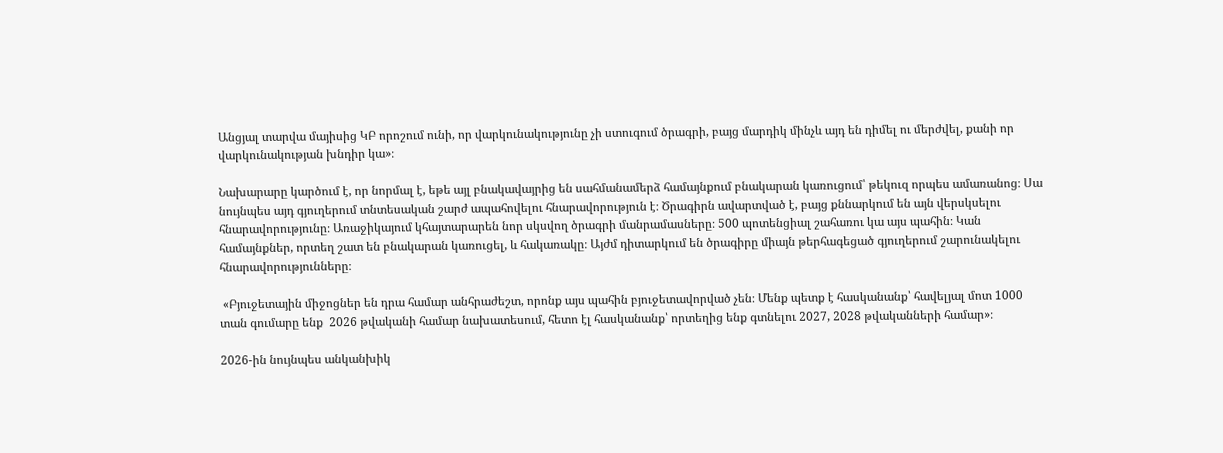Անցյալ տարվա մայիսից ԿԲ որոշում ունի, որ վարկունակությունը չի ստուգում ծրագրի, բայց մարդիկ մինչև այդ են դիմել ու մերժվել, քանի որ վարկունակության խնդիր կա»։

Նախարարը կարծում է, որ նորմալ է, եթե այլ բնակավայրից են սահմանամերձ համայնքում բնակարան կառուցում՝ թեկուզ որպես ամառանոց։ Սա նույնպես այդ գյուղերում տնտեսական շարժ ապահովելու հնարավորություն է։ Ծրագիրն ավարտված է, բայց քննարկում են այն վերսկսելու հնարավորությունը։ Առաջիկայում կհայտարարեն նոր սկսվող ծրագրի մանրամասները։ 500 պոտենցիալ շահառու կա այս պահին։ Կան համայնքներ, որտեղ շատ են բնակարան կառուցել, և հակառակը։ Այժմ դիտարկում են ծրագիրը միայն թերհագեցած գյուղերում շարունակելու հնարավորությունները։

 «Բյուջետային միջոցներ են դրա համար անհրաժեշտ, որոնք այս պահին բյուջետավորված չեն։ Մենք պետք է հասկանանք՝ հավելյալ մոտ 1000 տան գումարը ենք  2026 թվականի համար նախատեսում, հետո էլ հասկանանք՝ որտեղից ենք գտնելու 2027, 2028 թվականների համար»։

2026-ին նույնպես անկանխիկ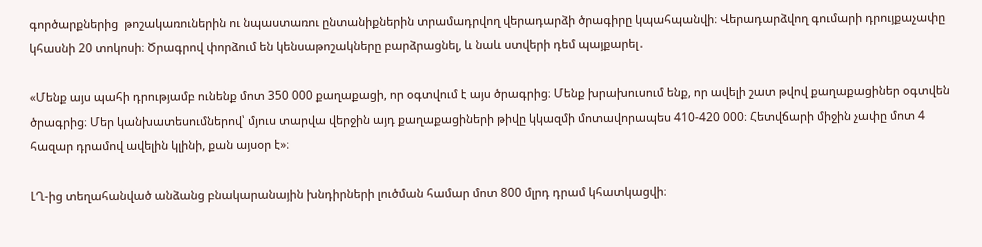գործարքներից  թոշակառուներին ու նպաստառու ընտանիքներին տրամադրվող վերադարձի ծրագիրը կպահպանվի։ Վերադարձվող գումարի դրույքաչափը կհասնի 20 տոկոսի։ Ծրագրով փորձում են կենսաթոշակները բարձրացնել, և նաև ստվերի դեմ պայքարել․

«Մենք այս պահի դրությամբ ունենք մոտ 350 000 քաղաքացի, որ օգտվում է այս ծրագրից։ Մենք խրախուսում ենք, որ ավելի շատ թվով քաղաքացիներ օգտվեն ծրագրից։ Մեր կանխատեսումներով՝ մյուս տարվա վերջին այդ քաղաքացիների թիվը կկազմի մոտավորապես 410-420 000։ Հետվճարի միջին չափը մոտ 4 հազար դրամով ավելին կլինի, քան այսօր է»։

ԼՂ-ից տեղահանված անձանց բնակարանային խնդիրների լուծման համար մոտ 800 մլրդ դրամ կհատկացվի։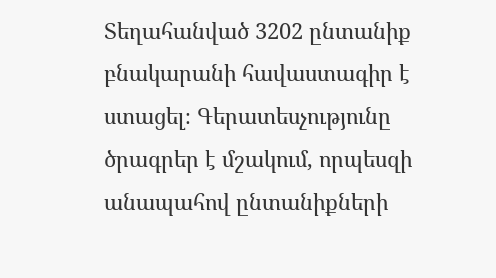Տեղահանված 3202 ընտանիք բնակարանի հավաստագիր է ստացել։ Գերատեսչությունը ծրագրեր է մշակում, որպեսզի անապահով ընտանիքների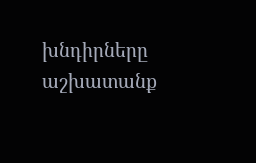խնդիրները աշխատանք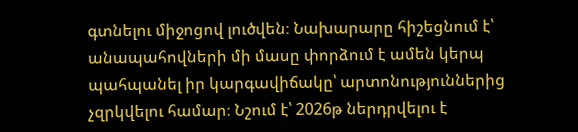գտնելու միջոցով լուծվեն։ Նախարարը հիշեցնում է՝ անապահովների մի մասը փորձում է ամեն կերպ պահպանել իր կարգավիճակը՝ արտոնություններից չզրկվելու համար։ Նշում է՝ 2026թ ներդրվելու է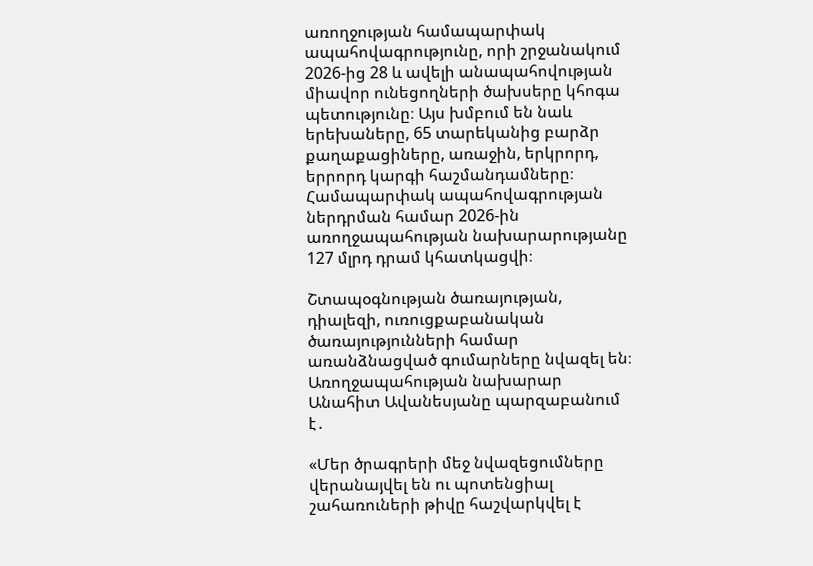առողջության համապարփակ ապահովագրությունը, որի շրջանակում  2026-ից 28 և ավելի անապահովության միավոր ունեցողների ծախսերը կհոգա պետությունը։ Այս խմբում են նաև երեխաները, 65 տարեկանից բարձր քաղաքացիները, առաջին, երկրորդ, երրորդ կարգի հաշմանդամները։ Համապարփակ ապահովագրության ներդրման համար 2026-ին առողջապահության նախարարությանը 127 մլրդ դրամ կհատկացվի։

Շտապօգնության ծառայության, դիալեզի, ուռուցքաբանական ծառայությունների համար առանձնացված գումարները նվազել են։ Առողջապահության նախարար Անահիտ Ավանեսյանը պարզաբանում է․

«Մեր ծրագրերի մեջ նվազեցումները վերանայվել են ու պոտենցիալ շահառուների թիվը հաշվարկվել է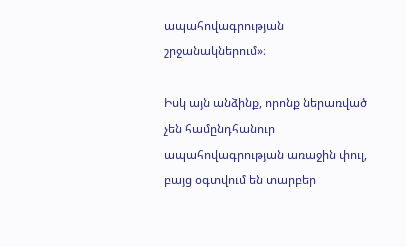ապահովագրության շրջանակներում»։

Իսկ այն անձինք, որոնք ներառված չեն համընդհանուր ապահովագրության առաջին փուլ, բայց օգտվում են տարբեր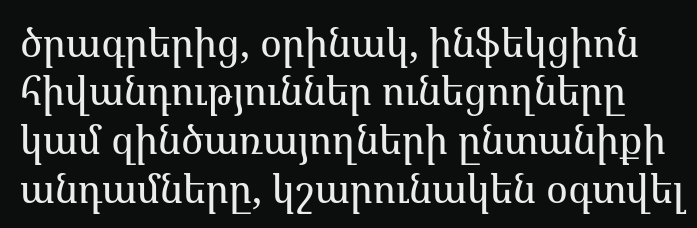ծրագրերից, օրինակ, ինֆեկցիոն հիվանդություններ ունեցողները կամ զինծառայողների ընտանիքի անդամները, կշարունակեն օգտվել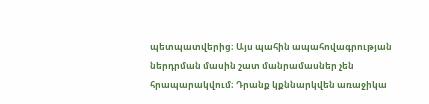պետպատվերից։ Այս պահին ապահովագրության ներդրման մասին շատ մանրամասներ չեն հրապարակվում։ Դրանք կքննարկվեն առաջիկա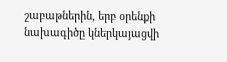շաբաթներին, երբ օրենքի նախագիծը կներկայացվի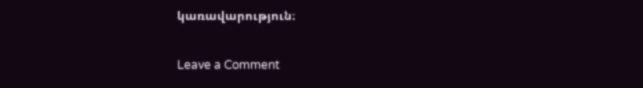կառավարություն։

Leave a Comment